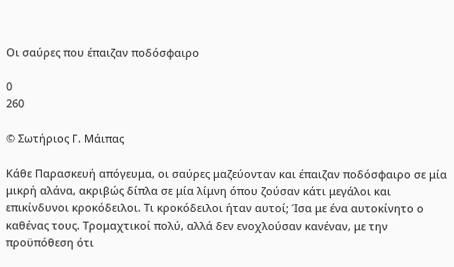Οι σαύρες που έπαιζαν ποδόσφαιρο

0
260

© Σωτήριος Γ. Μάιπας

Κάθε Παρασκευή απόγευμα, οι σαύρες μαζεύονταν και έπαιζαν ποδόσφαιρο σε μία μικρή αλάνα, ακριβώς δίπλα σε μία λίμνη όπου ζούσαν κάτι μεγάλοι και επικίνδυνοι κροκόδειλοι. Τι κροκόδειλοι ήταν αυτοί; Ίσα με ένα αυτοκίνητο ο καθένας τους. Τρομαχτικοί πολύ, αλλά δεν ενοχλούσαν κανέναν, με την προϋπόθεση ότι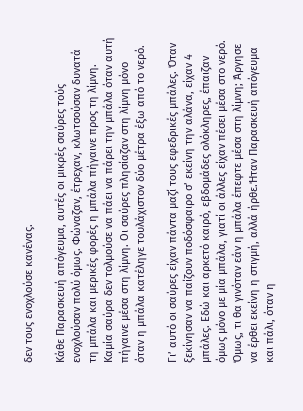δεν τους ενοχλούσε κανένας.

Κάθε Παρασκευή απόγευμα, αυτές οι μικρές σαύρες τούς ενοχλούσαν πολύ όμως. Φώναζαν, έτρεχαν, κλωτσούσαν δυνατά τη μπάλα και μερικές φορές η μπάλα πήγαινε προς τη λίμνη. Καμία σαύρα δεν τολμούσε να πάει να πάρει την μπάλα όταν αυτή πήγαινε μέσα στη λίμνη. Οι σαύρες πλησίαζαν στη λίμνη μόνο όταν η μπάλα κατέληγε τουλάχιστον δύο μέτρα έξω από το νερό.

Γι’ αυτό οι σαύρες είχαν πάντα μαζί τους εφεδρικές μπάλες. Όταν ξεκίνησαν να παίζουν ποδόσφαιρο σ’ εκείνη την αλάνα, είχαν 4 μπάλες. Εδώ και αρκετό καιρό, εβδομάδες ολόκληρες, έπαιζαν όμως μόνο με μία μπάλα, γιατί οι άλλες είχαν πέσει μέσα στο νερό. Όμως, τι θα γινόταν εάν η μπάλα έπεφτε μέσα στη λίμνη; Άργησε να έρθει εκείνη η στιγμή, αλλά ήρθε.Ήταν Παρασκευή απόγευμα και πάλι, όταν η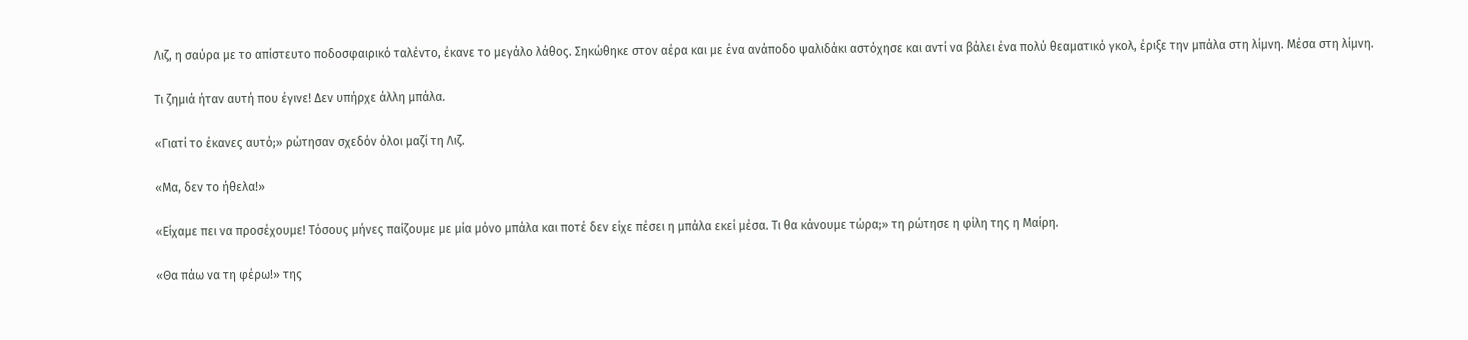Λιζ, η σαύρα με το απίστευτο ποδοσφαιρικό ταλέντο, έκανε το μεγάλο λάθος. Σηκώθηκε στον αέρα και με ένα ανάποδο ψαλιδάκι αστόχησε και αντί να βάλει ένα πολύ θεαματικό γκολ, έριξε την μπάλα στη λίμνη. Μέσα στη λίμνη.

Τι ζημιά ήταν αυτή που έγινε! Δεν υπήρχε άλλη μπάλα.

«Γιατί το έκανες αυτό;» ρώτησαν σχεδόν όλοι μαζί τη Λιζ.

«Μα, δεν το ήθελα!»

«Είχαμε πει να προσέχουμε! Τόσους μήνες παίζουμε με μία μόνο μπάλα και ποτέ δεν είχε πέσει η μπάλα εκεί μέσα. Τι θα κάνουμε τώρα;» τη ρώτησε η φίλη της η Μαίρη.

«Θα πάω να τη φέρω!» της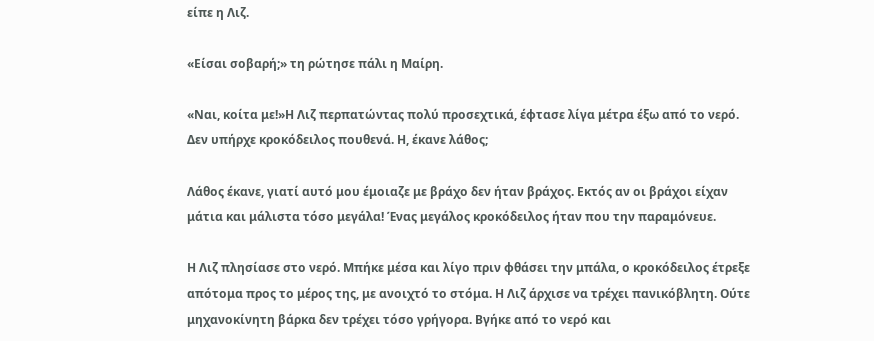είπε η Λιζ.

«Είσαι σοβαρή;» τη ρώτησε πάλι η Μαίρη.

«Ναι, κοίτα με!»Η Λιζ περπατώντας πολύ προσεχτικά, έφτασε λίγα μέτρα έξω από το νερό. Δεν υπήρχε κροκόδειλος πουθενά. Η, έκανε λάθος;

Λάθος έκανε, γιατί αυτό μου έμοιαζε με βράχο δεν ήταν βράχος. Εκτός αν οι βράχοι είχαν μάτια και μάλιστα τόσο μεγάλα! Ένας μεγάλος κροκόδειλος ήταν που την παραμόνευε.

Η Λιζ πλησίασε στο νερό. Μπήκε μέσα και λίγο πριν φθάσει την μπάλα, ο κροκόδειλος έτρεξε απότομα προς το μέρος της, με ανοιχτό το στόμα. Η Λιζ άρχισε να τρέχει πανικόβλητη. Ούτε μηχανοκίνητη βάρκα δεν τρέχει τόσο γρήγορα. Βγήκε από το νερό και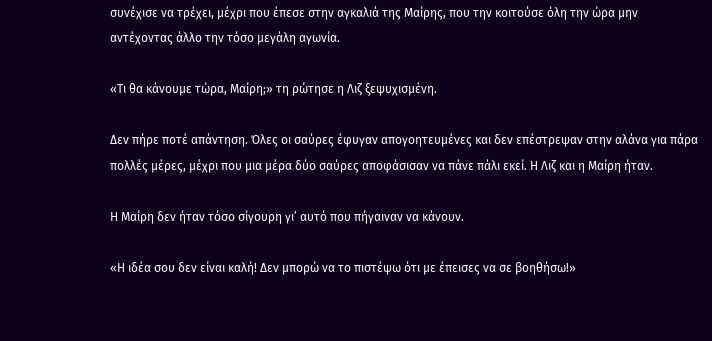συνέχισε να τρέχει, μέχρι που έπεσε στην αγκαλιά της Μαίρης, που την κοιτούσε όλη την ώρα μην αντέχοντας άλλο την τόσο μεγάλη αγωνία.

«Τι θα κάνουμε τώρα, Μαίρη;» τη ρώτησε η Λιζ ξεψυχισμένη.

Δεν πήρε ποτέ απάντηση. Όλες οι σαύρες έφυγαν απογοητευμένες και δεν επέστρεψαν στην αλάνα για πάρα πολλές μέρες, μέχρι που μια μέρα δύο σαύρες αποφάσισαν να πάνε πάλι εκεί. Η Λιζ και η Μαίρη ήταν.

Η Μαίρη δεν ήταν τόσο σίγουρη γι’ αυτό που πήγαιναν να κάνουν.

«Η ιδέα σου δεν είναι καλή! Δεν μπορώ να το πιστέψω ότι με έπεισες να σε βοηθήσω!»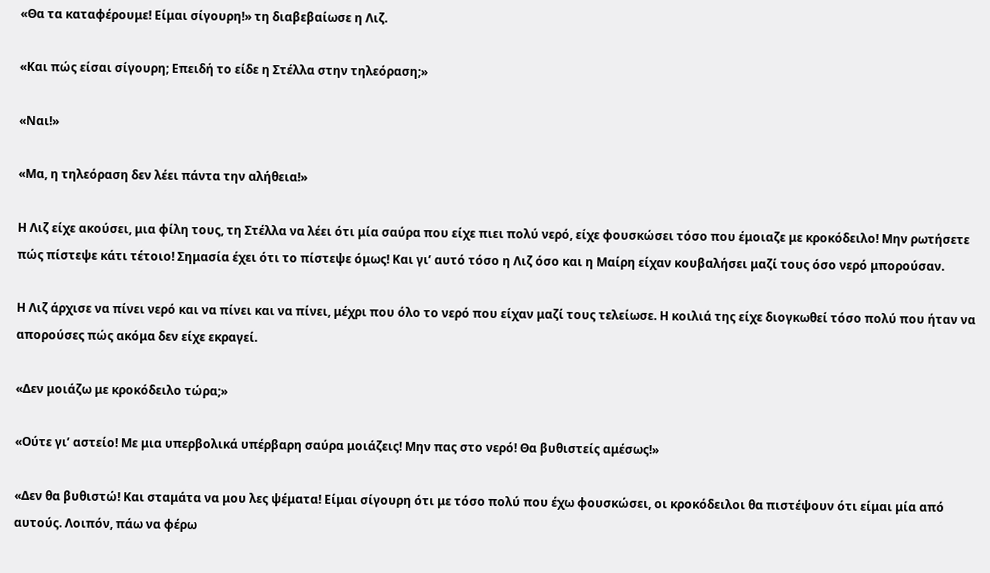«Θα τα καταφέρουμε! Είμαι σίγουρη!» τη διαβεβαίωσε η Λιζ.

«Και πώς είσαι σίγουρη; Επειδή το είδε η Στέλλα στην τηλεόραση;»

«Ναι!»

«Μα, η τηλεόραση δεν λέει πάντα την αλήθεια!»

Η Λιζ είχε ακούσει, μια φίλη τους, τη Στέλλα να λέει ότι μία σαύρα που είχε πιει πολύ νερό, είχε φουσκώσει τόσο που έμοιαζε με κροκόδειλο! Μην ρωτήσετε πώς πίστεψε κάτι τέτοιο! Σημασία έχει ότι το πίστεψε όμως! Και γι’ αυτό τόσο η Λιζ όσο και η Μαίρη είχαν κουβαλήσει μαζί τους όσο νερό μπορούσαν.

Η Λιζ άρχισε να πίνει νερό και να πίνει και να πίνει, μέχρι που όλο το νερό που είχαν μαζί τους τελείωσε. Η κοιλιά της είχε διογκωθεί τόσο πολύ που ήταν να απορούσες πώς ακόμα δεν είχε εκραγεί.

«Δεν μοιάζω με κροκόδειλο τώρα;»

«Ούτε γι’ αστείο! Με μια υπερβολικά υπέρβαρη σαύρα μοιάζεις! Μην πας στο νερό! Θα βυθιστείς αμέσως!»

«Δεν θα βυθιστώ! Και σταμάτα να μου λες ψέματα! Είμαι σίγουρη ότι με τόσο πολύ που έχω φουσκώσει, οι κροκόδειλοι θα πιστέψουν ότι είμαι μία από αυτούς. Λοιπόν, πάω να φέρω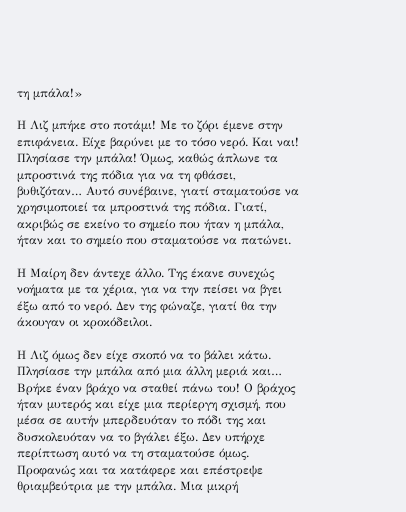τη μπάλα!»

Η Λιζ μπήκε στο ποτάμι! Με το ζόρι έμενε στην επιφάνεια. Είχε βαρύνει με το τόσο νερό. Και ναι! Πλησίασε την μπάλα! Όμως, καθώς άπλωνε τα μπροστινά της πόδια για να τη φθάσει, βυθιζόταν… Αυτό συνέβαινε, γιατί σταματούσε να χρησιμοποιεί τα μπροστινά της πόδια. Γιατί, ακριβώς σε εκείνο το σημείο που ήταν η μπάλα, ήταν και το σημείο που σταματούσε να πατώνει.

Η Μαίρη δεν άντεχε άλλο. Της έκανε συνεχώς νοήματα με τα χέρια, για να την πείσει να βγει έξω από το νερό. Δεν της φώναζε, γιατί θα την άκουγαν οι κροκόδειλοι.

Η Λιζ όμως δεν είχε σκοπό να το βάλει κάτω. Πλησίασε την μπάλα από μια άλλη μεριά και… Βρήκε έναν βράχο να σταθεί πάνω του! Ο βράχος ήταν μυτερός και είχε μια περίεργη σχισμή, που μέσα σε αυτήν μπερδευόταν το πόδι της και δυσκολευόταν να το βγάλει έξω. Δεν υπήρχε περίπτωση αυτό να τη σταματούσε όμως. Προφανώς και τα κατάφερε και επέστρεψε θριαμβεύτρια με την μπάλα. Μια μικρή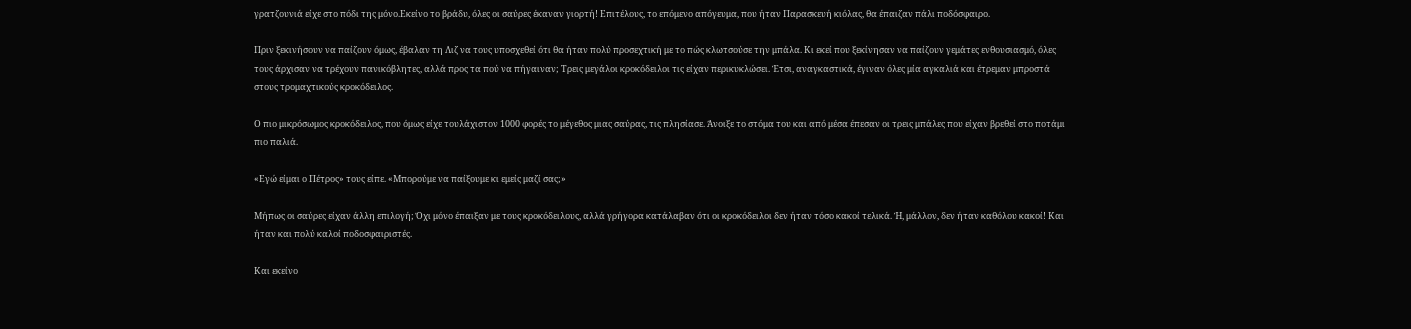γρατζουνιά είχε στο πόδι της μόνο.Εκείνο το βράδυ, όλες οι σαύρες έκαναν γιορτή! Επιτέλους, το επόμενο απόγευμα, που ήταν Παρασκευή κιόλας, θα έπαιζαν πάλι ποδόσφαιρο.

Πριν ξεκινήσουν να παίζουν όμως, έβαλαν τη Λιζ να τους υποσχεθεί ότι θα ήταν πολύ προσεχτική με το πώς κλωτσούσε την μπάλα. Κι εκεί που ξεκίνησαν να παίζουν γεμάτες ενθουσιασμό, όλες τους άρχισαν να τρέχουν πανικόβλητες, αλλά προς τα πού να πήγαιναν; Τρεις μεγάλοι κροκόδειλοι τις είχαν περικυκλώσει. Έτσι, αναγκαστικά, έγιναν όλες μία αγκαλιά και έτρεμαν μπροστά στους τρομαχτικούς κροκόδειλος.

Ο πιο μικρόσωμος κροκόδειλος, που όμως είχε τουλάχιστον 1000 φορές το μέγεθος μιας σαύρας, τις πλησίασε. Άνοιξε το στόμα του και από μέσα έπεσαν οι τρεις μπάλες που είχαν βρεθεί στο ποτάμι πιο παλιά.

«Εγώ είμαι ο Πέτρος» τους είπε. «Μπορούμε να παίξουμε κι εμείς μαζί σας;»

Μήπως οι σαύρες είχαν άλλη επιλογή; Όχι μόνο έπαιξαν με τους κροκόδειλους, αλλά γρήγορα κατάλαβαν ότι οι κροκόδειλοι δεν ήταν τόσο κακοί τελικά. Ή, μάλλον, δεν ήταν καθόλου κακοί! Και ήταν και πολύ καλοί ποδοσφαιριστές.

Και εκείνο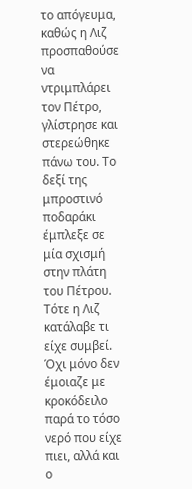το απόγευμα, καθώς η Λιζ προσπαθούσε να ντριμπλάρει τον Πέτρο, γλίστρησε και στερεώθηκε πάνω του. Το δεξί της μπροστινό ποδαράκι έμπλεξε σε μία σχισμή στην πλάτη του Πέτρου. Τότε η Λιζ κατάλαβε τι είχε συμβεί. Όχι μόνο δεν έμοιαζε με κροκόδειλο παρά το τόσο νερό που είχε πιει, αλλά και ο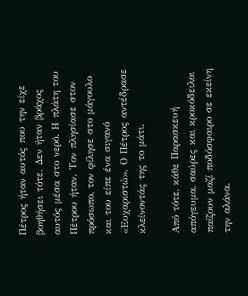Πέτρος ήταν αυτός που την είχε βοηθήσει τότε. Δεν ήταν βράχος αυτός μέσα στο νερό. Η πλάτη του Πέτρου ήταν. Τον πλησίασε στον πρόσωπο, τον φίλησε στο μάγουλο και του είπε ένα σιγανό «Ευχαριστώ». Ο Πέτρος αντέδρασε κλείνοντάς της το μάτι.

Από τότε, κάθε Παρασκευή απόγευμα, σαύρες και κροκόδειλοι παίζουν μαζί ποδόσφαιρο σε εκείνη την αλάνα.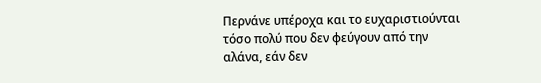Περνάνε υπέροχα και το ευχαριστιούνται τόσο πολύ που δεν φεύγουν από την αλάνα, εάν δεν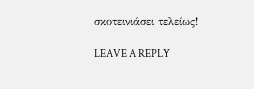σκοτεινιάσει τελείως!

LEAVE A REPLY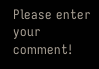Please enter your comment!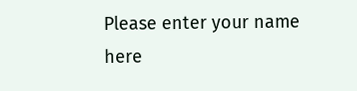Please enter your name here